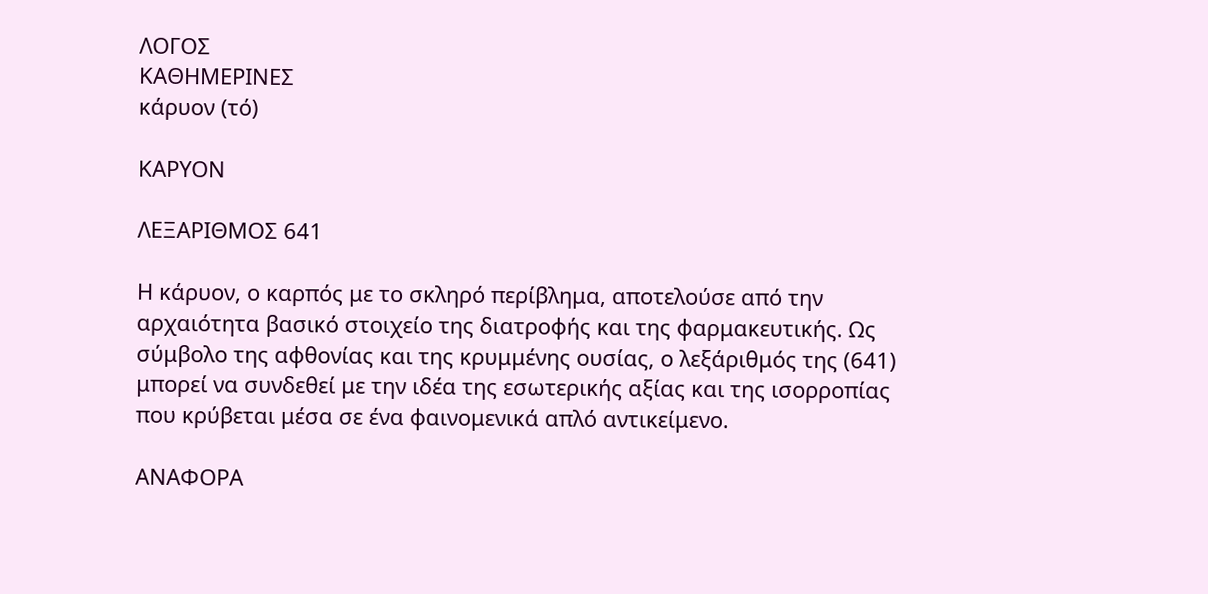ΛΟΓΟΣ
ΚΑΘΗΜΕΡΙΝΕΣ
κάρυον (τό)

ΚΑΡΥΟΝ

ΛΕΞΑΡΙΘΜΟΣ 641

Η κάρυον, ο καρπός με το σκληρό περίβλημα, αποτελούσε από την αρχαιότητα βασικό στοιχείο της διατροφής και της φαρμακευτικής. Ως σύμβολο της αφθονίας και της κρυμμένης ουσίας, ο λεξάριθμός της (641) μπορεί να συνδεθεί με την ιδέα της εσωτερικής αξίας και της ισορροπίας που κρύβεται μέσα σε ένα φαινομενικά απλό αντικείμενο.

ΑΝΑΦΟΡΑ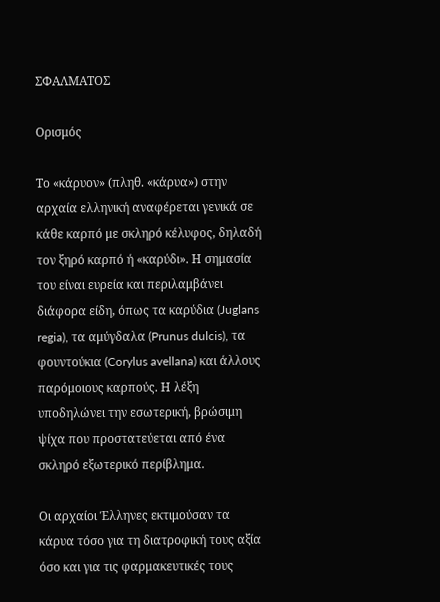ΣΦΑΛΜΑΤΟΣ

Ορισμός

Το «κάρυον» (πληθ. «κάρυα») στην αρχαία ελληνική αναφέρεται γενικά σε κάθε καρπό με σκληρό κέλυφος, δηλαδή τον ξηρό καρπό ή «καρύδι». Η σημασία του είναι ευρεία και περιλαμβάνει διάφορα είδη, όπως τα καρύδια (Juglans regia), τα αμύγδαλα (Prunus dulcis), τα φουντούκια (Corylus avellana) και άλλους παρόμοιους καρπούς. Η λέξη υποδηλώνει την εσωτερική, βρώσιμη ψίχα που προστατεύεται από ένα σκληρό εξωτερικό περίβλημα.

Οι αρχαίοι Έλληνες εκτιμούσαν τα κάρυα τόσο για τη διατροφική τους αξία όσο και για τις φαρμακευτικές τους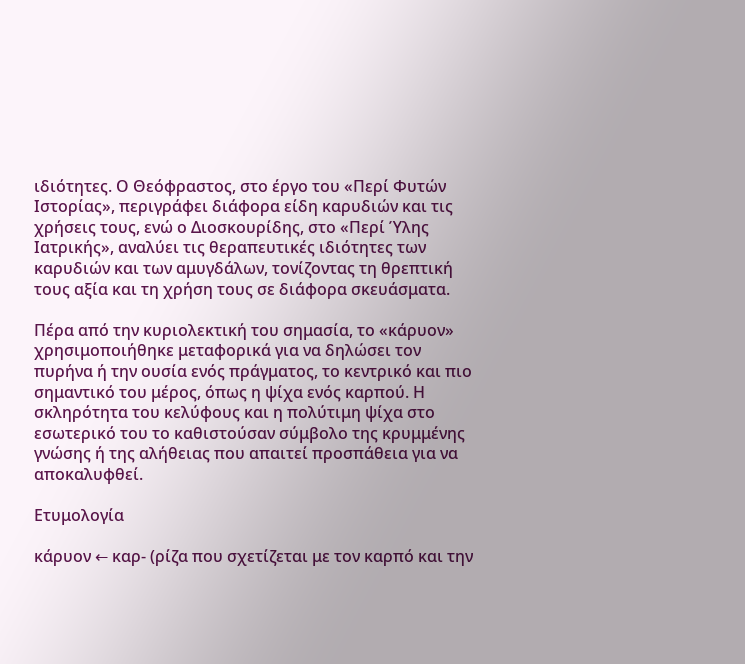ιδιότητες. Ο Θεόφραστος, στο έργο του «Περί Φυτών Ιστορίας», περιγράφει διάφορα είδη καρυδιών και τις χρήσεις τους, ενώ ο Διοσκουρίδης, στο «Περί Ύλης Ιατρικής», αναλύει τις θεραπευτικές ιδιότητες των καρυδιών και των αμυγδάλων, τονίζοντας τη θρεπτική τους αξία και τη χρήση τους σε διάφορα σκευάσματα.

Πέρα από την κυριολεκτική του σημασία, το «κάρυον» χρησιμοποιήθηκε μεταφορικά για να δηλώσει τον πυρήνα ή την ουσία ενός πράγματος, το κεντρικό και πιο σημαντικό του μέρος, όπως η ψίχα ενός καρπού. Η σκληρότητα του κελύφους και η πολύτιμη ψίχα στο εσωτερικό του το καθιστούσαν σύμβολο της κρυμμένης γνώσης ή της αλήθειας που απαιτεί προσπάθεια για να αποκαλυφθεί.

Ετυμολογία

κάρυον ← καρ- (ρίζα που σχετίζεται με τον καρπό και την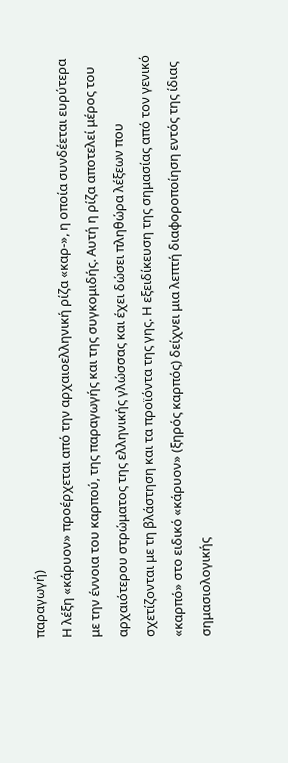παραγωγή)
Η λέξη «κάρυον» προέρχεται από την αρχαιοελληνική ρίζα «καρ-», η οποία συνδέεται ευρύτερα με την έννοια του καρπού, της παραγωγής και της συγκομιδής. Αυτή η ρίζα αποτελεί μέρος του αρχαιότερου στρώματος της ελληνικής γλώσσας και έχει δώσει πληθώρα λέξεων που σχετίζονται με τη βλάστηση και τα προϊόντα της γης. Η εξειδίκευση της σημασίας από τον γενικό «καρπό» στο ειδικό «κάρυον» (ξηρός καρπός) δείχνει μια λεπτή διαφοροποίηση εντός της ίδιας σημασιολογικής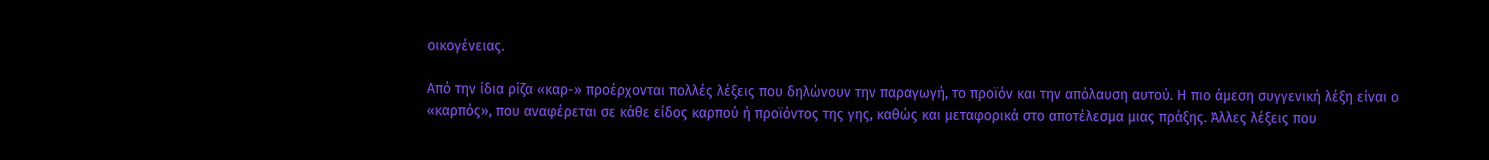οικογένειας.

Από την ίδια ρίζα «καρ-» προέρχονται πολλές λέξεις που δηλώνουν την παραγωγή, το προϊόν και την απόλαυση αυτού. Η πιο άμεση συγγενική λέξη είναι ο «καρπός», που αναφέρεται σε κάθε είδος καρπού ή προϊόντος της γης, καθώς και μεταφορικά στο αποτέλεσμα μιας πράξης. Άλλες λέξεις που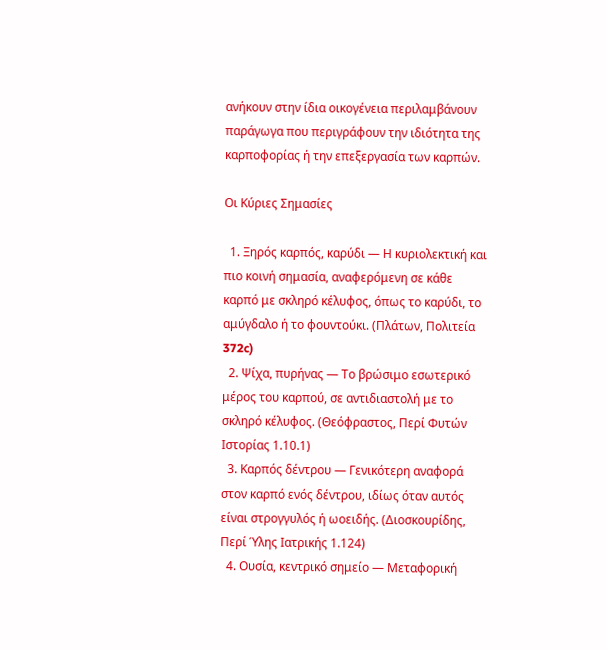ανήκουν στην ίδια οικογένεια περιλαμβάνουν παράγωγα που περιγράφουν την ιδιότητα της καρποφορίας ή την επεξεργασία των καρπών.

Οι Κύριες Σημασίες

  1. Ξηρός καρπός, καρύδι — Η κυριολεκτική και πιο κοινή σημασία, αναφερόμενη σε κάθε καρπό με σκληρό κέλυφος, όπως το καρύδι, το αμύγδαλο ή το φουντούκι. (Πλάτων, Πολιτεία 372c)
  2. Ψίχα, πυρήνας — Το βρώσιμο εσωτερικό μέρος του καρπού, σε αντιδιαστολή με το σκληρό κέλυφος. (Θεόφραστος, Περί Φυτών Ιστορίας 1.10.1)
  3. Καρπός δέντρου — Γενικότερη αναφορά στον καρπό ενός δέντρου, ιδίως όταν αυτός είναι στρογγυλός ή ωοειδής. (Διοσκουρίδης, Περί Ύλης Ιατρικής 1.124)
  4. Ουσία, κεντρικό σημείο — Μεταφορική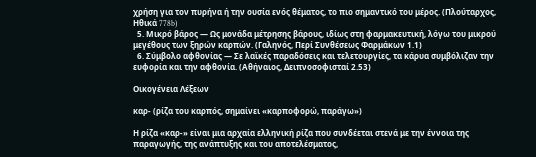χρήση για τον πυρήνα ή την ουσία ενός θέματος, το πιο σημαντικό του μέρος. (Πλούταρχος, Ηθικά 778b)
  5. Μικρό βάρος — Ως μονάδα μέτρησης βάρους, ιδίως στη φαρμακευτική, λόγω του μικρού μεγέθους των ξηρών καρπών. (Γαληνός, Περί Συνθέσεως Φαρμάκων 1.1)
  6. Σύμβολο αφθονίας — Σε λαϊκές παραδόσεις και τελετουργίες, τα κάρυα συμβόλιζαν την ευφορία και την αφθονία. (Αθήναιος, Δειπνοσοφισταί 2.53)

Οικογένεια Λέξεων

καρ- (ρίζα του καρπός, σημαίνει «καρποφορώ, παράγω»)

Η ρίζα «καρ-» είναι μια αρχαία ελληνική ρίζα που συνδέεται στενά με την έννοια της παραγωγής, της ανάπτυξης και του αποτελέσματος,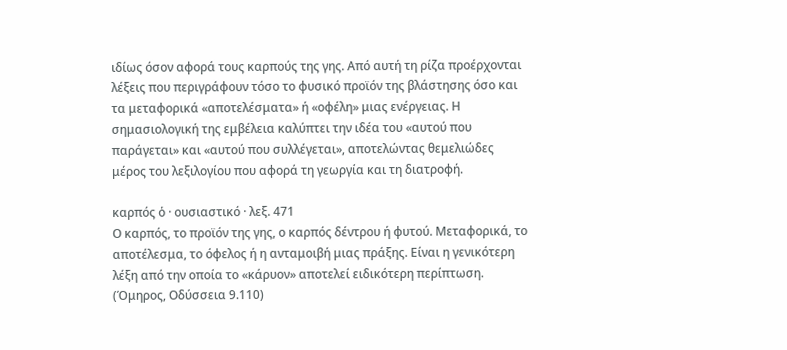ιδίως όσον αφορά τους καρπούς της γης. Από αυτή τη ρίζα προέρχονται λέξεις που περιγράφουν τόσο το φυσικό προϊόν της βλάστησης όσο και τα μεταφορικά «αποτελέσματα» ή «οφέλη» μιας ενέργειας. Η σημασιολογική της εμβέλεια καλύπτει την ιδέα του «αυτού που παράγεται» και «αυτού που συλλέγεται», αποτελώντας θεμελιώδες μέρος του λεξιλογίου που αφορά τη γεωργία και τη διατροφή.

καρπός ὁ · ουσιαστικό · λεξ. 471
Ο καρπός, το προϊόν της γης, ο καρπός δέντρου ή φυτού. Μεταφορικά, το αποτέλεσμα, το όφελος ή η ανταμοιβή μιας πράξης. Είναι η γενικότερη λέξη από την οποία το «κάρυον» αποτελεί ειδικότερη περίπτωση. (Όμηρος, Οδύσσεια 9.110)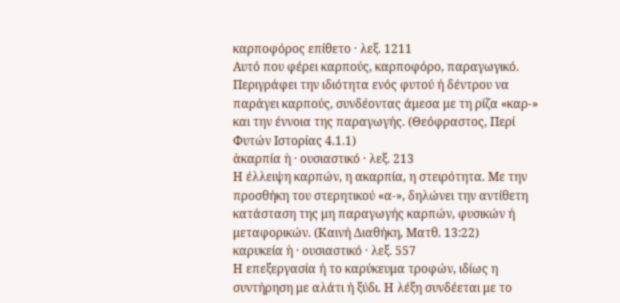καρποφόρος επίθετο · λεξ. 1211
Αυτό που φέρει καρπούς, καρποφόρο, παραγωγικό. Περιγράφει την ιδιότητα ενός φυτού ή δέντρου να παράγει καρπούς, συνδέοντας άμεσα με τη ρίζα «καρ-» και την έννοια της παραγωγής. (Θεόφραστος, Περί Φυτών Ιστορίας 4.1.1)
ἀκαρπία ἡ · ουσιαστικό · λεξ. 213
Η έλλειψη καρπών, η ακαρπία, η στειρότητα. Με την προσθήκη του στερητικού «α-», δηλώνει την αντίθετη κατάσταση της μη παραγωγής καρπών, φυσικών ή μεταφορικών. (Καινή Διαθήκη, Ματθ. 13:22)
καρυκεία ἡ · ουσιαστικό · λεξ. 557
Η επεξεργασία ή το καρύκευμα τροφών, ιδίως η συντήρηση με αλάτι ή ξύδι. Η λέξη συνδέεται με το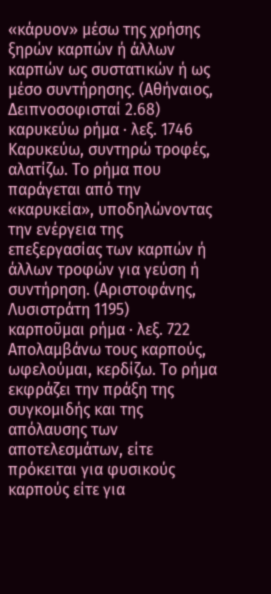«κάρυον» μέσω της χρήσης ξηρών καρπών ή άλλων καρπών ως συστατικών ή ως μέσο συντήρησης. (Αθήναιος, Δειπνοσοφισταί 2.68)
καρυκεύω ρήμα · λεξ. 1746
Καρυκεύω, συντηρώ τροφές, αλατίζω. Το ρήμα που παράγεται από την «καρυκεία», υποδηλώνοντας την ενέργεια της επεξεργασίας των καρπών ή άλλων τροφών για γεύση ή συντήρηση. (Αριστοφάνης, Λυσιστράτη 1195)
καρποῦμαι ρήμα · λεξ. 722
Απολαμβάνω τους καρπούς, ωφελούμαι, κερδίζω. Το ρήμα εκφράζει την πράξη της συγκομιδής και της απόλαυσης των αποτελεσμάτων, είτε πρόκειται για φυσικούς καρπούς είτε για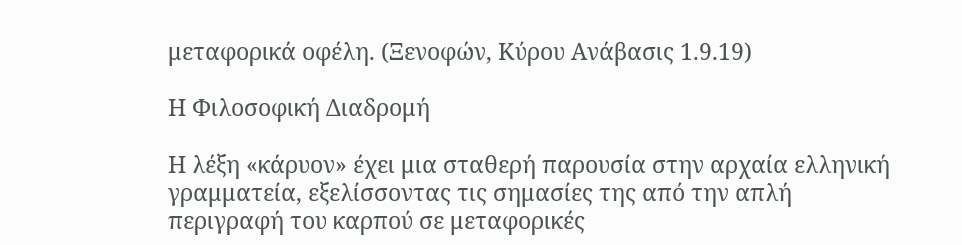μεταφορικά οφέλη. (Ξενοφών, Κύρου Ανάβασις 1.9.19)

Η Φιλοσοφική Διαδρομή

Η λέξη «κάρυον» έχει μια σταθερή παρουσία στην αρχαία ελληνική γραμματεία, εξελίσσοντας τις σημασίες της από την απλή περιγραφή του καρπού σε μεταφορικές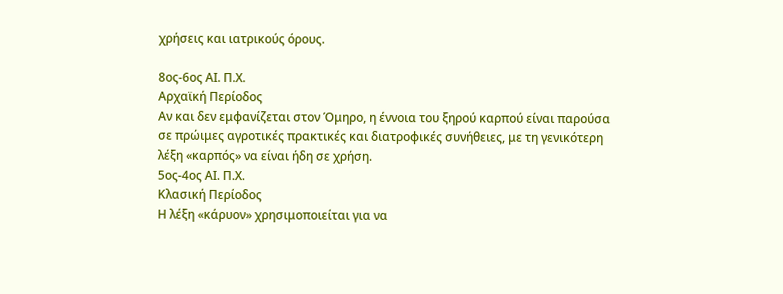χρήσεις και ιατρικούς όρους.

8ος-6ος ΑΙ. Π.Χ.
Αρχαϊκή Περίοδος
Αν και δεν εμφανίζεται στον Όμηρο, η έννοια του ξηρού καρπού είναι παρούσα σε πρώιμες αγροτικές πρακτικές και διατροφικές συνήθειες, με τη γενικότερη λέξη «καρπός» να είναι ήδη σε χρήση.
5ος-4ος ΑΙ. Π.Χ.
Κλασική Περίοδος
Η λέξη «κάρυον» χρησιμοποιείται για να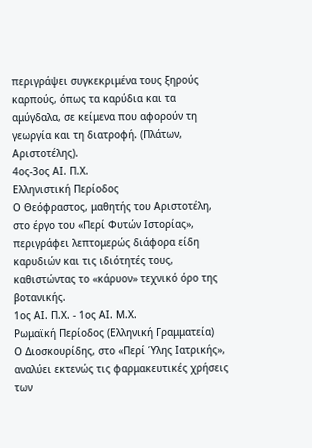περιγράψει συγκεκριμένα τους ξηρούς καρπούς, όπως τα καρύδια και τα αμύγδαλα, σε κείμενα που αφορούν τη γεωργία και τη διατροφή. (Πλάτων, Αριστοτέλης).
4ος-3ος ΑΙ. Π.Χ.
Ελληνιστική Περίοδος
Ο Θεόφραστος, μαθητής του Αριστοτέλη, στο έργο του «Περί Φυτών Ιστορίας», περιγράφει λεπτομερώς διάφορα είδη καρυδιών και τις ιδιότητές τους, καθιστώντας το «κάρυον» τεχνικό όρο της βοτανικής.
1ος ΑΙ. Π.Χ. - 1ος ΑΙ. Μ.Χ.
Ρωμαϊκή Περίοδος (Ελληνική Γραμματεία)
Ο Διοσκουρίδης, στο «Περί Ύλης Ιατρικής», αναλύει εκτενώς τις φαρμακευτικές χρήσεις των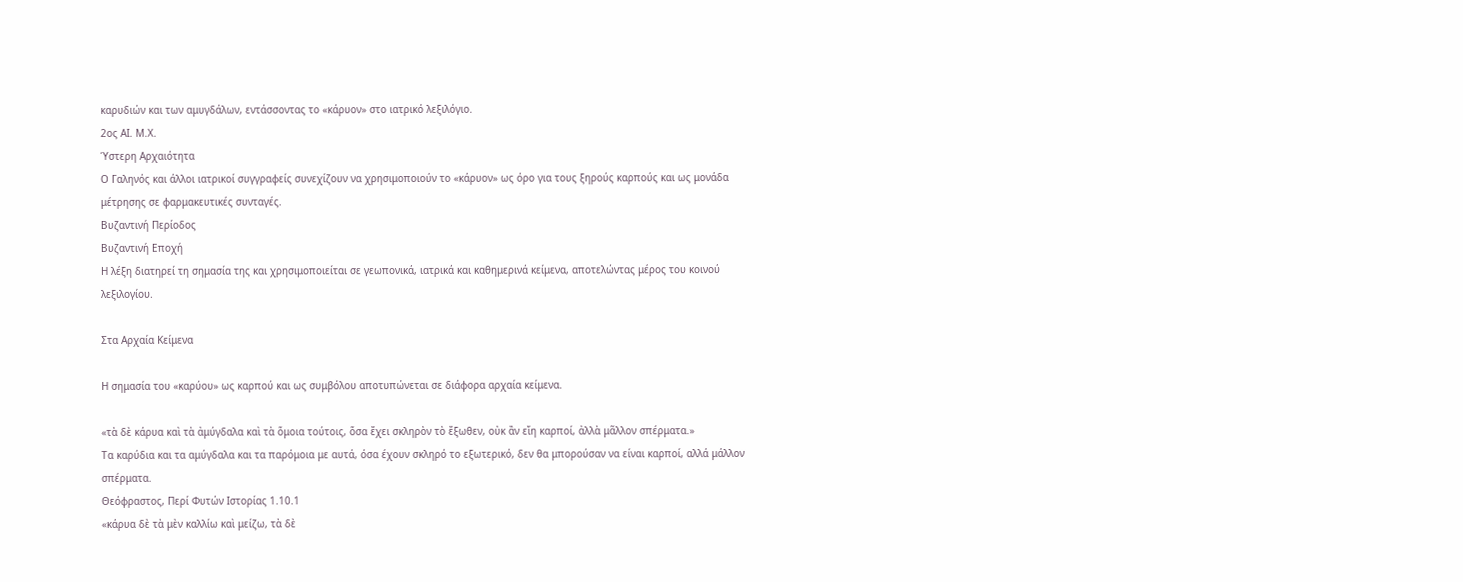καρυδιών και των αμυγδάλων, εντάσσοντας το «κάρυον» στο ιατρικό λεξιλόγιο.
2ος ΑΙ. Μ.Χ.
Ύστερη Αρχαιότητα
Ο Γαληνός και άλλοι ιατρικοί συγγραφείς συνεχίζουν να χρησιμοποιούν το «κάρυον» ως όρο για τους ξηρούς καρπούς και ως μονάδα μέτρησης σε φαρμακευτικές συνταγές.
Βυζαντινή Περίοδος
Βυζαντινή Εποχή
Η λέξη διατηρεί τη σημασία της και χρησιμοποιείται σε γεωπονικά, ιατρικά και καθημερινά κείμενα, αποτελώντας μέρος του κοινού λεξιλογίου.

Στα Αρχαία Κείμενα

Η σημασία του «καρύου» ως καρπού και ως συμβόλου αποτυπώνεται σε διάφορα αρχαία κείμενα.

«τὰ δὲ κάρυα καὶ τὰ ἀμύγδαλα καὶ τὰ ὅμοια τούτοις, ὅσα ἔχει σκληρὸν τὸ ἔξωθεν, οὐκ ἂν εἴη καρποί, ἀλλὰ μᾶλλον σπέρματα.»
Τα καρύδια και τα αμύγδαλα και τα παρόμοια με αυτά, όσα έχουν σκληρό το εξωτερικό, δεν θα μπορούσαν να είναι καρποί, αλλά μάλλον σπέρματα.
Θεόφραστος, Περί Φυτών Ιστορίας 1.10.1
«κάρυα δὲ τὰ μὲν καλλίω καὶ μείζω, τὰ δὲ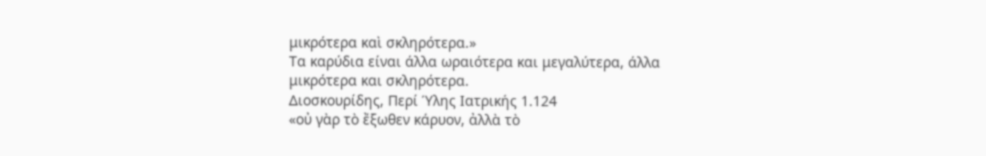μικρότερα καὶ σκληρότερα.»
Τα καρύδια είναι άλλα ωραιότερα και μεγαλύτερα, άλλα μικρότερα και σκληρότερα.
Διοσκουρίδης, Περί Ύλης Ιατρικής 1.124
«οὐ γὰρ τὸ ἔξωθεν κάρυον, ἀλλὰ τὸ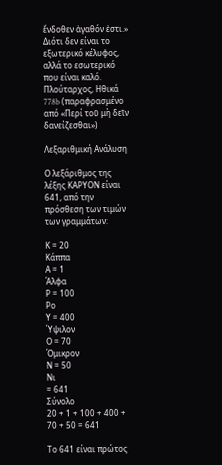ἔνδοθεν ἀγαθόν ἐστι.»
Διότι δεν είναι το εξωτερικό κέλυφος, αλλά το εσωτερικό που είναι καλό.
Πλούταρχος, Ηθικά 778b (παραφρασμένο από «Περί τοῦ μὴ δεῖν δανείζεσθαι»)

Λεξαριθμική Ανάλυση

Ο λεξάριθμος της λέξης ΚΑΡΥΟΝ είναι 641, από την πρόσθεση των τιμών των γραμμάτων:

Κ = 20
Κάππα
Α = 1
Άλφα
Ρ = 100
Ρο
Υ = 400
Ύψιλον
Ο = 70
Όμικρον
Ν = 50
Νι
= 641
Σύνολο
20 + 1 + 100 + 400 + 70 + 50 = 641

Το 641 είναι πρώτος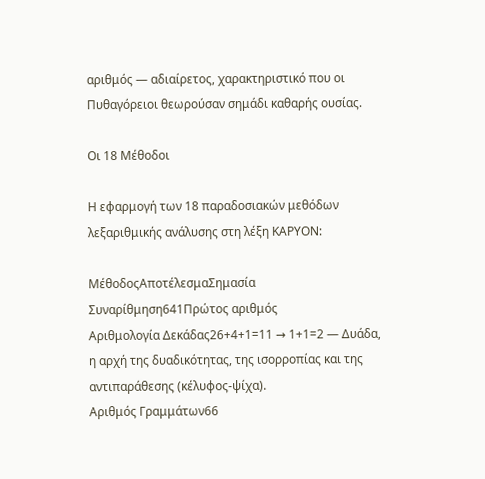αριθμός — αδιαίρετος, χαρακτηριστικό που οι Πυθαγόρειοι θεωρούσαν σημάδι καθαρής ουσίας.

Οι 18 Μέθοδοι

Η εφαρμογή των 18 παραδοσιακών μεθόδων λεξαριθμικής ανάλυσης στη λέξη ΚΑΡΥΟΝ:

ΜέθοδοςΑποτέλεσμαΣημασία
Συναρίθμηση641Πρώτος αριθμός
Αριθμολογία Δεκάδας26+4+1=11 → 1+1=2 — Δυάδα, η αρχή της δυαδικότητας, της ισορροπίας και της αντιπαράθεσης (κέλυφος-ψίχα).
Αριθμός Γραμμάτων66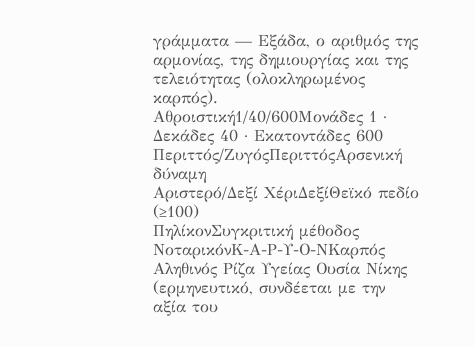γράμματα — Εξάδα, ο αριθμός της αρμονίας, της δημιουργίας και της τελειότητας (ολοκληρωμένος καρπός).
Αθροιστική1/40/600Μονάδες 1 · Δεκάδες 40 · Εκατοντάδες 600
Περιττός/ΖυγόςΠεριττόςΑρσενική δύναμη
Αριστερό/Δεξί ΧέριΔεξίΘεϊκό πεδίο (≥100)
ΠηλίκονΣυγκριτική μέθοδος
ΝοταρικόνΚ-Α-Ρ-Υ-Ο-ΝΚαρπός Αληθινός Ρίζα Υγείας Ουσία Νίκης (ερμηνευτικό, συνδέεται με την αξία του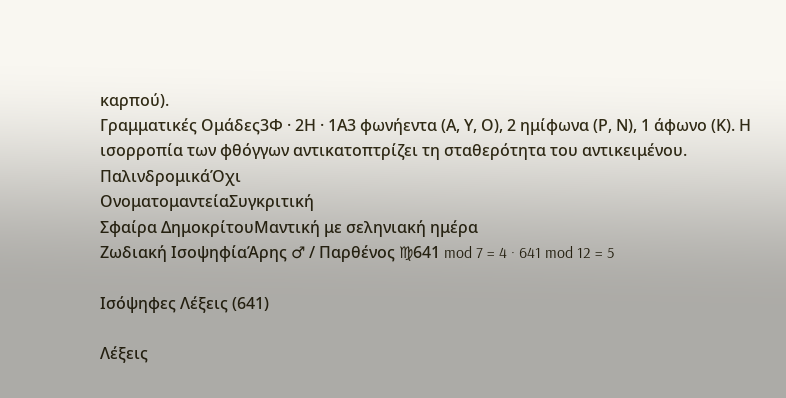καρπού).
Γραμματικές Ομάδες3Φ · 2Η · 1Α3 φωνήεντα (Α, Υ, Ο), 2 ημίφωνα (Ρ, Ν), 1 άφωνο (Κ). Η ισορροπία των φθόγγων αντικατοπτρίζει τη σταθερότητα του αντικειμένου.
ΠαλινδρομικάΌχι
ΟνοματομαντείαΣυγκριτική
Σφαίρα ΔημοκρίτουΜαντική με σεληνιακή ημέρα
Ζωδιακή ΙσοψηφίαΆρης ♂ / Παρθένος ♍641 mod 7 = 4 · 641 mod 12 = 5

Ισόψηφες Λέξεις (641)

Λέξεις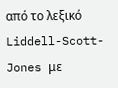από το λεξικό Liddell-Scott-Jones με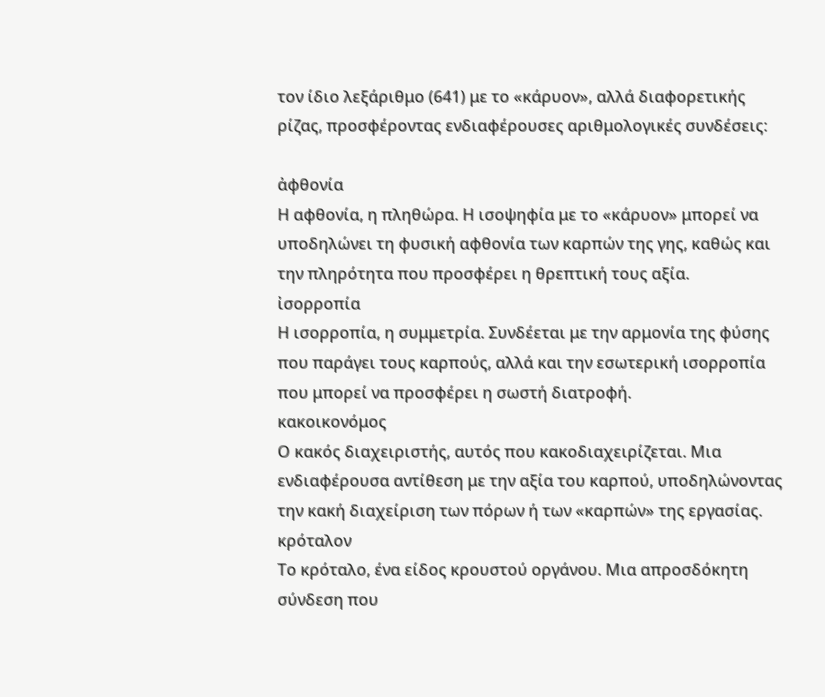τον ίδιο λεξάριθμο (641) με το «κάρυον», αλλά διαφορετικής ρίζας, προσφέροντας ενδιαφέρουσες αριθμολογικές συνδέσεις:

ἀφθονία
Η αφθονία, η πληθώρα. Η ισοψηφία με το «κάρυον» μπορεί να υποδηλώνει τη φυσική αφθονία των καρπών της γης, καθώς και την πληρότητα που προσφέρει η θρεπτική τους αξία.
ἰσορροπία
Η ισορροπία, η συμμετρία. Συνδέεται με την αρμονία της φύσης που παράγει τους καρπούς, αλλά και την εσωτερική ισορροπία που μπορεί να προσφέρει η σωστή διατροφή.
κακοικονόμος
Ο κακός διαχειριστής, αυτός που κακοδιαχειρίζεται. Μια ενδιαφέρουσα αντίθεση με την αξία του καρπού, υποδηλώνοντας την κακή διαχείριση των πόρων ή των «καρπών» της εργασίας.
κρόταλον
Το κρόταλο, ένα είδος κρουστού οργάνου. Μια απροσδόκητη σύνδεση που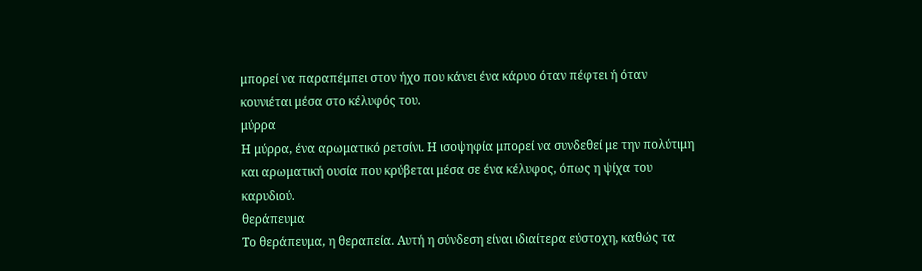μπορεί να παραπέμπει στον ήχο που κάνει ένα κάρυο όταν πέφτει ή όταν κουνιέται μέσα στο κέλυφός του.
μύρρα
Η μύρρα, ένα αρωματικό ρετσίνι. Η ισοψηφία μπορεί να συνδεθεί με την πολύτιμη και αρωματική ουσία που κρύβεται μέσα σε ένα κέλυφος, όπως η ψίχα του καρυδιού.
θεράπευμα
Το θεράπευμα, η θεραπεία. Αυτή η σύνδεση είναι ιδιαίτερα εύστοχη, καθώς τα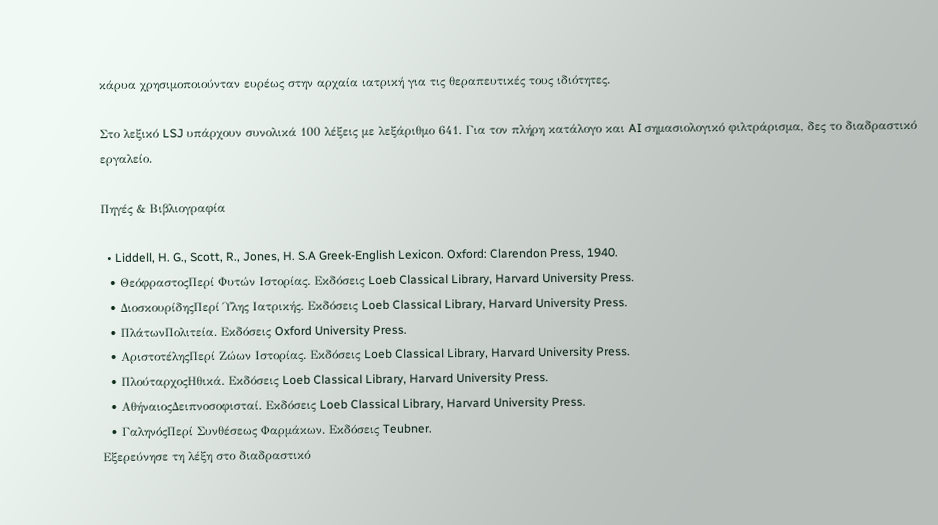κάρυα χρησιμοποιούνταν ευρέως στην αρχαία ιατρική για τις θεραπευτικές τους ιδιότητες.

Στο λεξικό LSJ υπάρχουν συνολικά 100 λέξεις με λεξάριθμο 641. Για τον πλήρη κατάλογο και AI σημασιολογικό φιλτράρισμα, δες το διαδραστικό εργαλείο.

Πηγές & Βιβλιογραφία

  • Liddell, H. G., Scott, R., Jones, H. S.A Greek-English Lexicon. Oxford: Clarendon Press, 1940.
  • ΘεόφραστοςΠερί Φυτών Ιστορίας. Εκδόσεις Loeb Classical Library, Harvard University Press.
  • ΔιοσκουρίδηςΠερί Ύλης Ιατρικής. Εκδόσεις Loeb Classical Library, Harvard University Press.
  • ΠλάτωνΠολιτεία. Εκδόσεις Oxford University Press.
  • ΑριστοτέληςΠερί Ζώων Ιστορίας. Εκδόσεις Loeb Classical Library, Harvard University Press.
  • ΠλούταρχοςΗθικά. Εκδόσεις Loeb Classical Library, Harvard University Press.
  • ΑθήναιοςΔειπνοσοφισταί. Εκδόσεις Loeb Classical Library, Harvard University Press.
  • ΓαληνόςΠερί Συνθέσεως Φαρμάκων. Εκδόσεις Teubner.
Εξερεύνησε τη λέξη στο διαδραστικό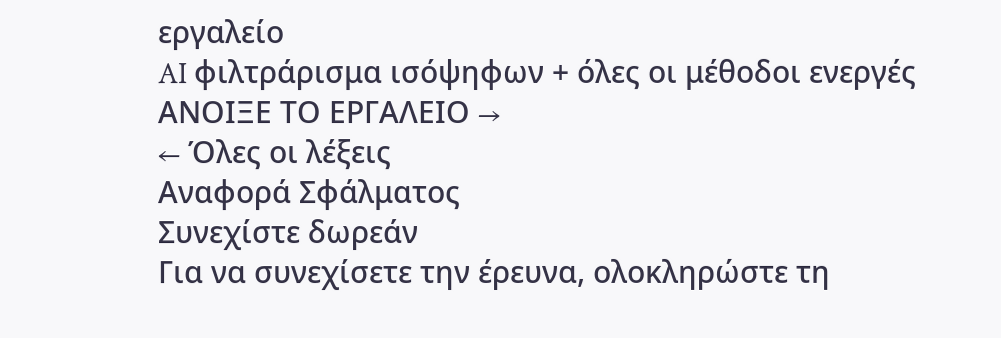εργαλείο
AI φιλτράρισμα ισόψηφων + όλες οι μέθοδοι ενεργές
ΑΝΟΙΞΕ ΤΟ ΕΡΓΑΛΕΙΟ →
← Όλες οι λέξεις
Αναφορά Σφάλματος
Συνεχίστε δωρεάν
Για να συνεχίσετε την έρευνα, ολοκληρώστε τη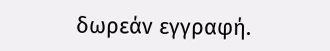δωρεάν εγγραφή.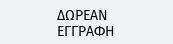ΔΩΡΕΑΝ ΕΓΓΡΑΦΗ